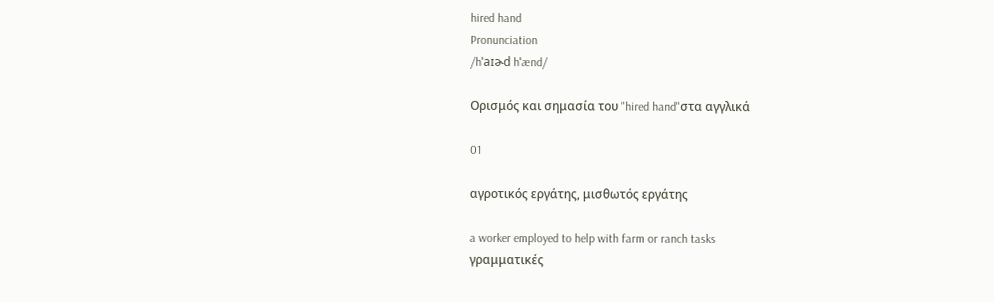hired hand
Pronunciation
/hˈaɪɚd hˈænd/

Ορισμός και σημασία του "hired hand"στα αγγλικά

01

αγροτικός εργάτης, μισθωτός εργάτης

a worker employed to help with farm or ranch tasks
γραμματικές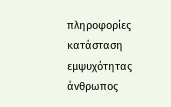πληροφορίες
κατάσταση εμψυχότητας
άνθρωπος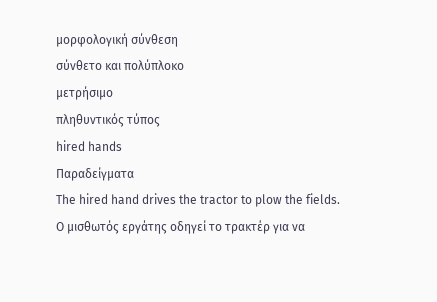μορφολογική σύνθεση
σύνθετο και πολύπλοκο
μετρήσιμο
πληθυντικός τύπος
hired hands
Παραδείγματα
The hired hand drives the tractor to plow the fields.
Ο μισθωτός εργάτης οδηγεί το τρακτέρ για να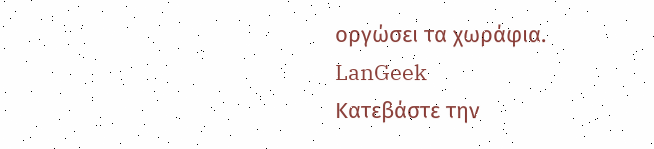οργώσει τα χωράφια.
LanGeek
Κατεβάστε την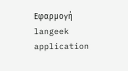Εφαρμογή
langeek application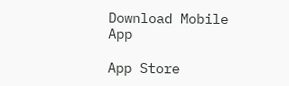Download Mobile App

App Store